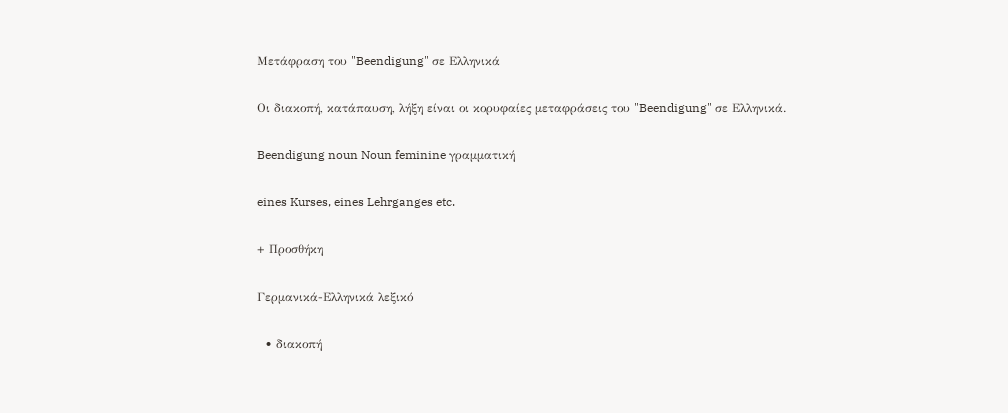Μετάφραση του "Beendigung" σε Ελληνικά

Οι διακοπή, κατάπαυση, λήξη είναι οι κορυφαίες μεταφράσεις του "Beendigung" σε Ελληνικά.

Beendigung noun Noun feminine γραμματική

eines Kurses, eines Lehrganges etc.

+ Προσθήκη

Γερμανικά-Ελληνικά λεξικό

  • διακοπή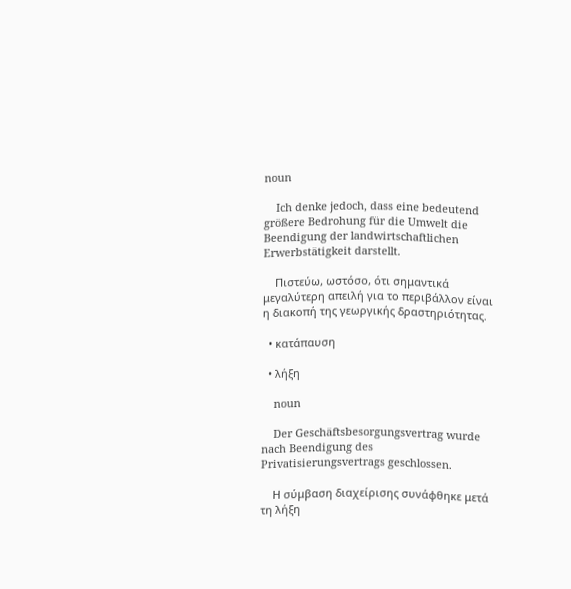noun

    Ich denke jedoch, dass eine bedeutend größere Bedrohung für die Umwelt die Beendigung der landwirtschaftlichen Erwerbstätigkeit darstellt.

    Πιστεύω, ωστόσο, ότι σημαντικά μεγαλύτερη απειλή για το περιβάλλον είναι η διακοπή της γεωργικής δραστηριότητας.

  • κατάπαυση

  • λήξη

    noun

    Der Geschäftsbesorgungsvertrag wurde nach Beendigung des Privatisierungsvertrags geschlossen.

    Η σύμβαση διαχείρισης συνάφθηκε μετά τη λήξη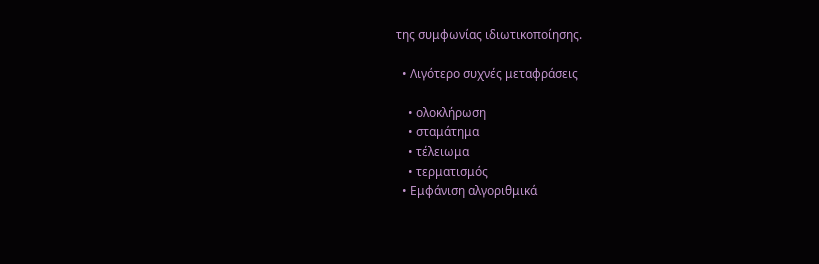της συμφωνίας ιδιωτικοποίησης.

  • Λιγότερο συχνές μεταφράσεις

    • ολοκλήρωση
    • σταμάτημα
    • τέλειωμα
    • τερματισμός
  • Εμφάνιση αλγοριθμικά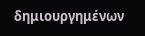δημιουργημένων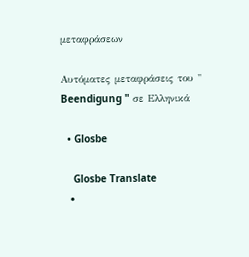μεταφράσεων

Αυτόματες μεταφράσεις του " Beendigung " σε Ελληνικά

  • Glosbe

    Glosbe Translate
  •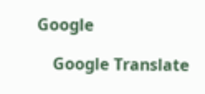Google

    Google Translate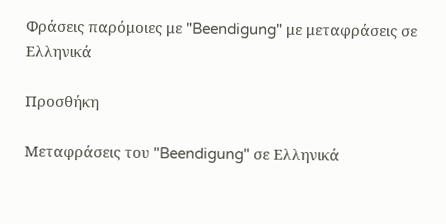Φράσεις παρόμοιες με "Beendigung" με μεταφράσεις σε Ελληνικά

Προσθήκη

Μεταφράσεις του "Beendigung" σε Ελληνικά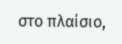στο πλαίσιο,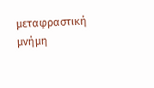μεταφραστική μνήμη